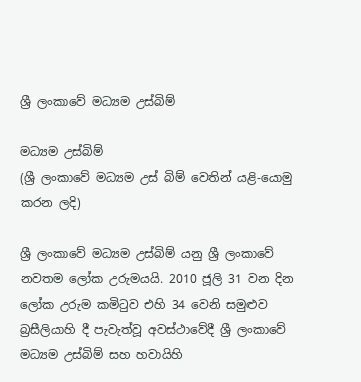ශ්‍රී ලංකාවේ මධ්‍යම උස්බිම්

මධ්‍යම උස්බිම්
(ශ්‍රී ලංකාවේ මධ්‍යම උස් බිම් වෙතින් යළි-යොමු කරන ලදි)

ශ්‍රී ලංකාවේ මධ්‍යම උස්බිම් යනු ශ්‍රී ලංකාවේ නවතම ලෝක උරුමයයි. 2010 ජූලි 31 වන දින ලෝක උරුම කමිටුව එහි 34 වෙනි සමුළුව බ්‍රසීලියාහි දී පැවැත්වූ අවස්ථාවේදී ශ්‍රී ලංකාවේ මධ්‍යම උස්බිම් සහ හවායිහි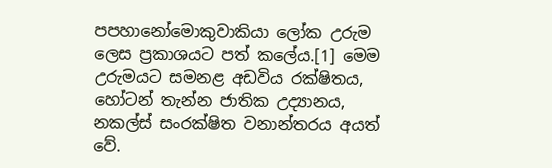පපහානෝමොකුවාකියා ලෝක උරුම ලෙස ප්‍රකාශයට පත් කලේය.[1] මෙම උරුමයට සමනළ අඩවිය රක්ෂිතය, හෝටන් තැන්න ජාතික උද්‍යානය, නකල්ස් සංරක්ෂිත වනාන්තරය අයත් වේ.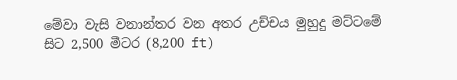මේවා වැසි වනාන්තර වන අතර උච්චය මුහුදු මට්ටමේ සිට 2,500 මීටර (8,200 ft)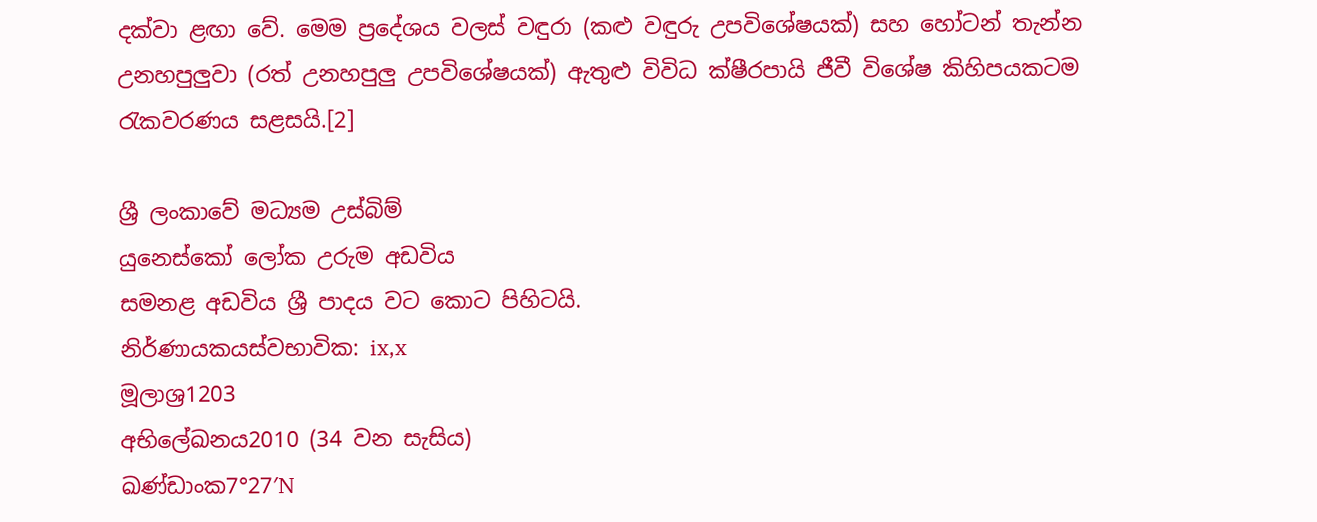දක්වා ළඟා වේ. මෙම ප්‍රදේශය වලස් වඳුරා (කළු වඳුරු උපවිශේෂයක්) සහ හෝටන් තැන්න උනහපුලුවා (රත් උනහපුලු උපවිශේෂයක්) ඇතුළු විවිධ ක්ෂීරපායි ජීවී විශේෂ කිහිපයකටම රැකවරණය සළසයි.[2]

ශ්‍රී ලංකාවේ මධ්‍යම උස්බිම්
යුනෙස්කෝ ලෝක උරුම අඩවිය
සමනළ අඩවිය ශ්‍රී පාදය වට කොට පිහිටයි.
නිර්ණායකයස්වභාවික: ix,x
මූලාශ්‍ර1203
අභිලේඛනය2010 (34 වන සැසිය)
ඛණ්ඩාංක7°27′N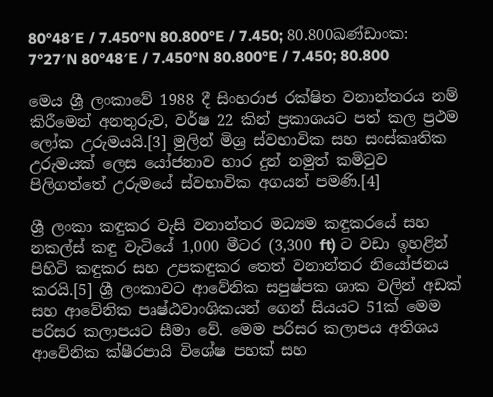80°48′E / 7.450°N 80.800°E / 7.450; 80.800ඛණ්ඩාංක: 7°27′N 80°48′E / 7.450°N 80.800°E / 7.450; 80.800

මෙය ශ්‍රී ලංකාවේ 1988 දී සිංහරාජ රක්ෂිත වනාන්තරය නම් කිරීමෙන් අනතුරුව, වර්ෂ 22 කින් ප්‍රකාශයට පත් කල ප්‍රථම ලෝක උරුමයයි.[3] මුලින් මිශ්‍ර ස්වභාවික සහ සංස්කෘතික උරුමයක් ලෙස යෝජනාව භාර දුන් නමුත් කමිටුව පිලිගත්තේ උරුමයේ ස්වභාවික අගයන් පමණි.[4]

ශ්‍රී ලංකා කඳුකර වැසි වනාන්තර මධ්‍යම කඳුකරයේ සහ නකල්ස් කඳු වැටියේ 1,000 මීටර (3,300 ft) ට වඩා ඉහළින් පිහිටි කඳුකර සහ උපකඳුකර තෙත් වනාන්තර නියෝජනය කරයි.[5] ශ්‍රී ලංකාවට ආවේනික සපුෂ්පක ශාක වලින් අඩක් සහ ආවේනික පෘෂ්ඨවාංශිකයන් ගෙන් සියයට 51ක් මෙම පරිසර කලාපයට සීමා වේ. මෙම පරිසර කලාපය අතිශය ආවේනික ක්ෂීරපායි විශේෂ පහක් සහ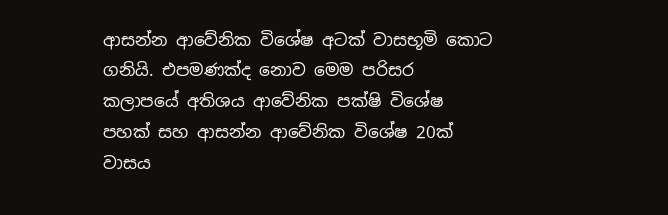ආසන්න ආවේනික විශේෂ අටක් වාසභූමි කොට ගනියි. එපමණක්ද නොව මෙම පරිසර කලාපයේ අතිශය ආවේනික පක්ෂි විශේෂ පහක් සහ ආසන්න ආවේනික විශේෂ 20ක් වාසය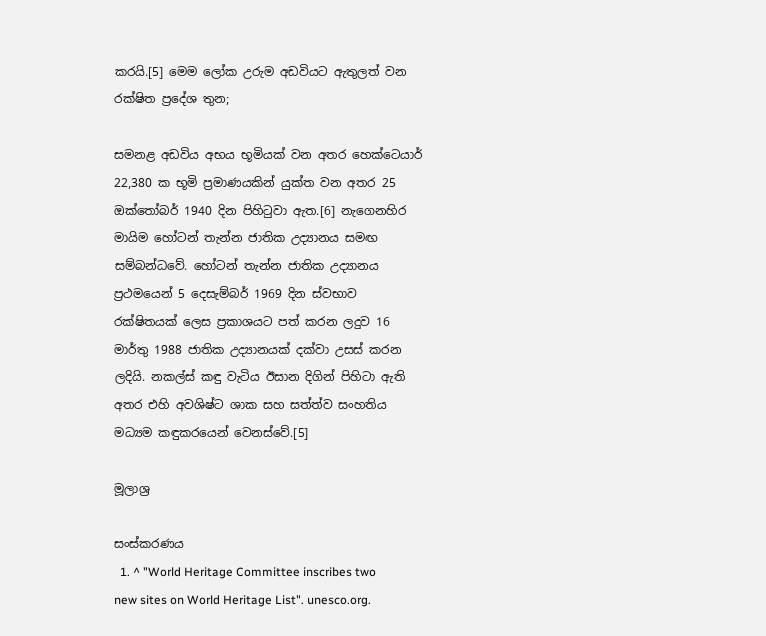කරයි.[5] මෙම ලෝක උරුම අඩවියට ඇතුලත් වන රක්ෂිත ප්‍රදේශ තුන;

සමනළ අඩවිය අභය භූමියක් වන අතර හෙක්ටෙයාර් 22,380 ක භූමි ප්‍රමාණයකින් යුක්ත වන අතර 25 ඔක්තෝබර් 1940 දින පිහිටුවා ඇත.[6] නැගෙනහිර මායිම හෝටන් තැන්න ජාතික උද්‍යානය සමඟ සම්බන්ධවේ. හෝටන් තැන්න ජාතික උද්‍යානය ප්‍රථමයෙන් 5 දෙසැම්බර් 1969 දින ස්වභාව රක්ෂිතයක් ලෙස ප්‍රකාශයට පත් කරන ලදුව 16 මාර්තු 1988 ජාතික උද්‍යානයක් දක්වා උසස් කරන ලදියි. නකල්ස් කඳු වැටිය ඊසාන දිගින් පිහිටා ඇති අතර එහි අවශිෂ්ට ශාක සහ සත්ත්ව සංහතිය මධ්‍යම කඳුකරයෙන් වෙනස්වේ.[5]

මූලාශ්‍ර

සංස්කරණය
  1. ^ "World Heritage Committee inscribes two new sites on World Heritage List". unesco.org.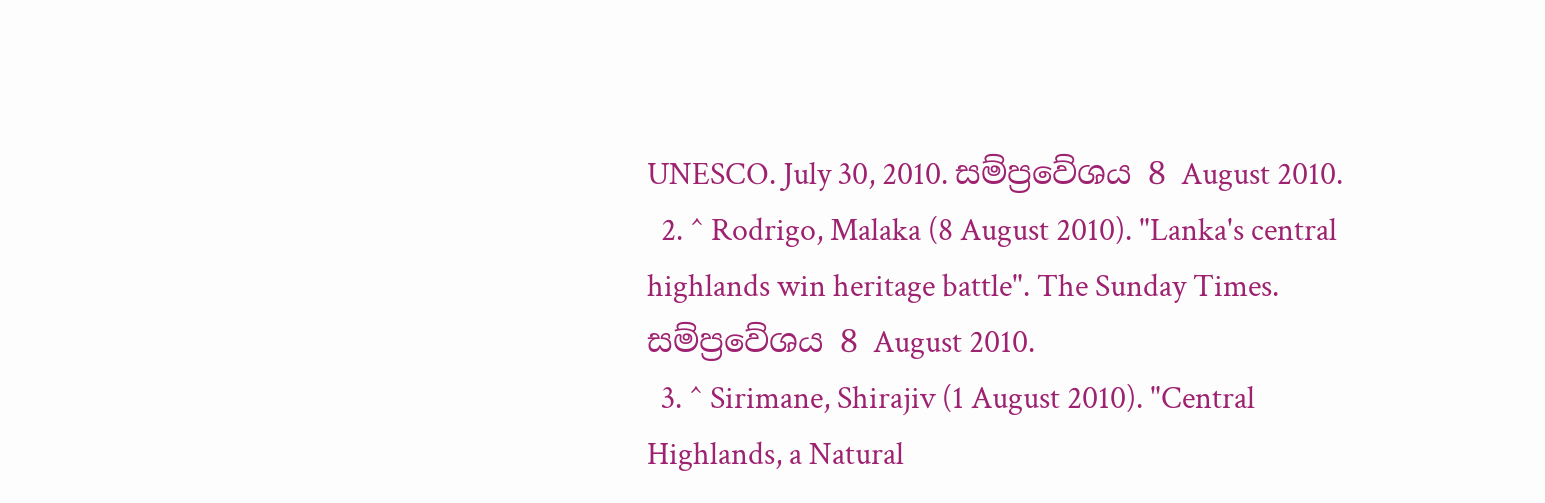UNESCO. July 30, 2010. සම්ප්‍රවේශය 8 August 2010.
  2. ^ Rodrigo, Malaka (8 August 2010). "Lanka's central highlands win heritage battle". The Sunday Times. සම්ප්‍රවේශය 8 August 2010.
  3. ^ Sirimane, Shirajiv (1 August 2010). "Central Highlands, a Natural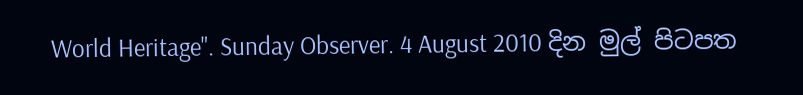World Heritage". Sunday Observer. 4 August 2010 දින මුල් පිටපත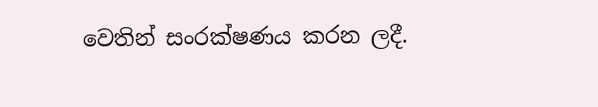වෙතින් සංරක්ෂණය කරන ලදී.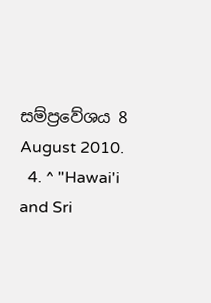සම්ප්‍රවේශය 8 August 2010.
  4. ^ "Hawai'i and Sri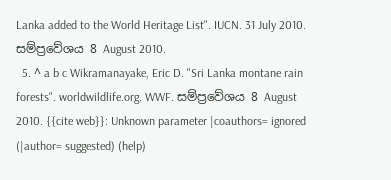Lanka added to the World Heritage List". IUCN. 31 July 2010. සම්ප්‍රවේශය 8 August 2010.
  5. ^ a b c Wikramanayake, Eric D. "Sri Lanka montane rain forests". worldwildlife.org. WWF. සම්ප්‍රවේශය 8 August 2010. {{cite web}}: Unknown parameter |coauthors= ignored (|author= suggested) (help)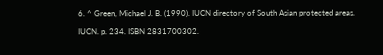6. ^ Green, Michael J. B. (1990). IUCN directory of South Asian protected areas. IUCN. p. 234. ISBN 2831700302.